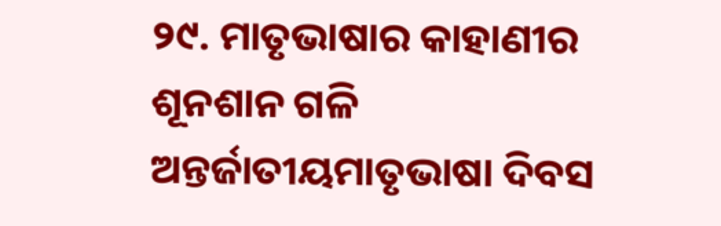୨୯. ମାତୃଭାଷାର କାହାଣୀର ଶୂନଶାନ ଗଳି
ଅନ୍ତର୍ଜାତୀୟମାତୃଭାଷା ଦିବସ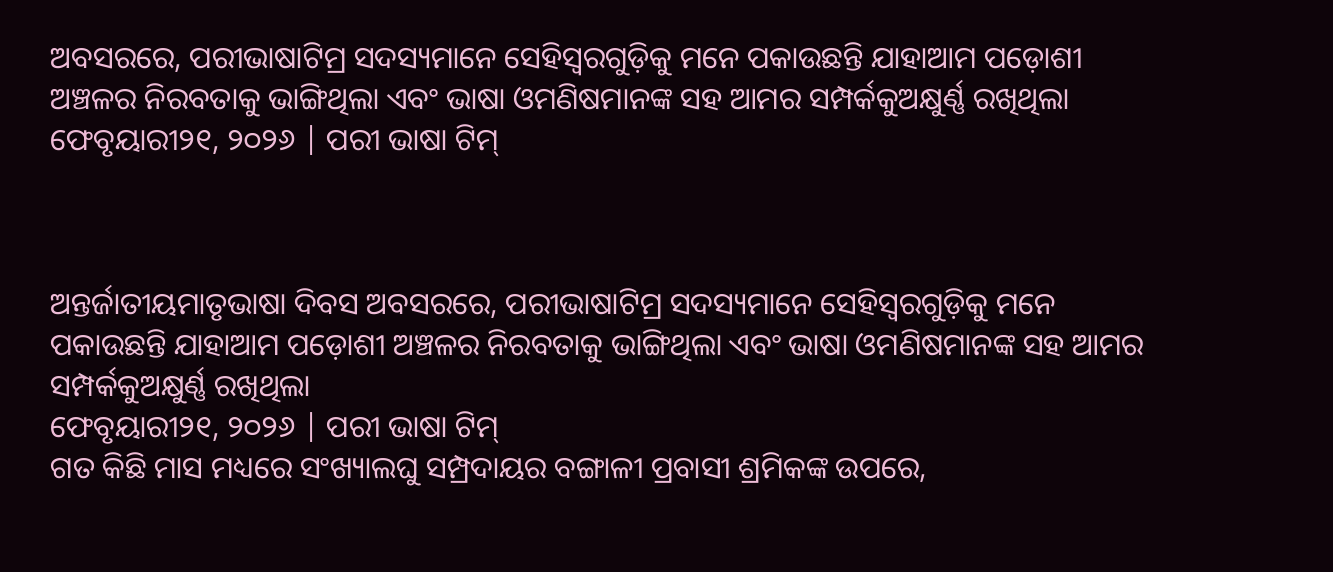ଅବସରରେ, ପରୀଭାଷାଟିମ୍ର ସଦସ୍ୟମାନେ ସେହିସ୍ୱରଗୁଡ଼ିକୁ ମନେ ପକାଉଛନ୍ତି ଯାହାଆମ ପଡ଼ୋଶୀ ଅଞ୍ଚଳର ନିରବତାକୁ ଭାଙ୍ଗିଥିଲା ଏବଂ ଭାଷା ଓମଣିଷମାନଙ୍କ ସହ ଆମର ସମ୍ପର୍କକୁଅକ୍ଷୁର୍ଣ୍ଣ ରଖିଥିଲା
ଫେବୃୟାରୀ୨୧, ୨୦୨୬ | ପରୀ ଭାଷା ଟିମ୍



ଅନ୍ତର୍ଜାତୀୟମାତୃଭାଷା ଦିବସ ଅବସରରେ, ପରୀଭାଷାଟିମ୍ର ସଦସ୍ୟମାନେ ସେହିସ୍ୱରଗୁଡ଼ିକୁ ମନେ ପକାଉଛନ୍ତି ଯାହାଆମ ପଡ଼ୋଶୀ ଅଞ୍ଚଳର ନିରବତାକୁ ଭାଙ୍ଗିଥିଲା ଏବଂ ଭାଷା ଓମଣିଷମାନଙ୍କ ସହ ଆମର ସମ୍ପର୍କକୁଅକ୍ଷୁର୍ଣ୍ଣ ରଖିଥିଲା
ଫେବୃୟାରୀ୨୧, ୨୦୨୬ | ପରୀ ଭାଷା ଟିମ୍
ଗତ କିଛି ମାସ ମଧ୍ୟରେ ସଂଖ୍ୟାଲଘୁ ସମ୍ପ୍ରଦାୟର ବଙ୍ଗାଳୀ ପ୍ରବାସୀ ଶ୍ରମିକଙ୍କ ଉପରେ,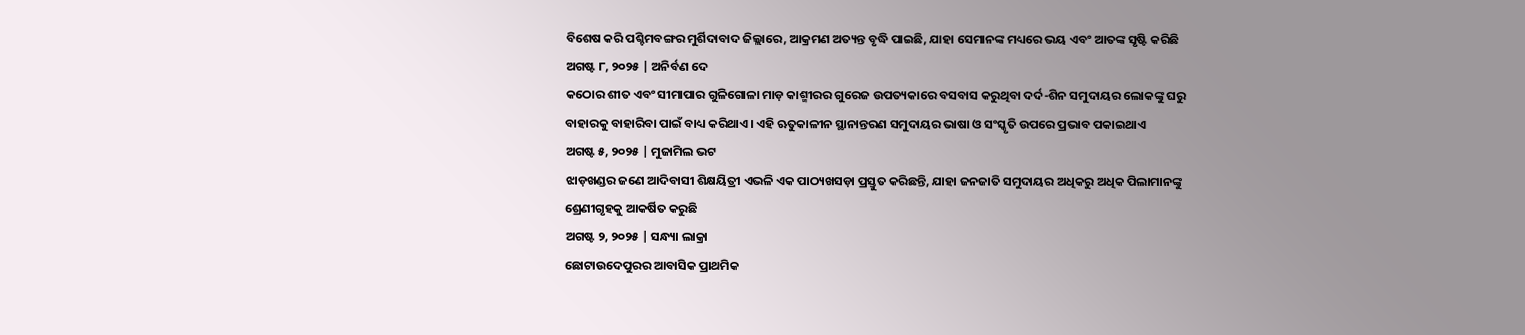ବିଶେଷ କରି ପଶ୍ଚିମବଙ୍ଗର ମୁର୍ଶିଦାବାଦ ଜିଲ୍ଲାରେ, ଆକ୍ରମଣ ଅତ୍ୟନ୍ତ ବୃଦ୍ଧି ପାଇଛି, ଯାହା ସେମାନଙ୍କ ମଧ୍ୟରେ ଭୟ ଏବଂ ଆତଙ୍କ ସୃଷ୍ଟି କରିଛି
ଅଗଷ୍ଟ ୮, ୨୦୨୫ | ଅନିର୍ବଣ ଦେ
କଠୋର ଶୀତ ଏବଂ ସୀମାପାର ଗୁଳିଗୋଳା ମାଡ଼ କାଶ୍ମୀରର ଗୁରେଜ ଉପତ୍ୟକାରେ ବସବାସ କରୁଥିବା ଦର୍ଦ-ଶିନ ସମୁଦାୟର ଲୋକଙ୍କୁ ଘରୁ ବାହାରକୁ ବାହାରିବା ପାଇଁ ବାଧ୍ୟ କରିଥାଏ। ଏହି ଋତୁକାଳୀନ ସ୍ଥାନାନ୍ତରଣ ସମୁଦାୟର ଭାଷା ଓ ସଂସ୍କୃତି ଉପରେ ପ୍ରଭାବ ପକାଇଥାଏ
ଅଗଷ୍ଟ ୫, ୨୦୨୫ | ମୁଜାମିଲ ଭଟ
ଝାଡ଼ଖଣ୍ଡର ଜଣେ ଆଦିବାସୀ ଶିକ୍ଷୟିତ୍ରୀ ଏଭଳି ଏକ ପାଠ୍ୟଖସଡ଼ା ପ୍ରସ୍ତୁତ କରିଛନ୍ତି, ଯାହା ଜନଜାତି ସମୁଦାୟର ଅଧିକରୁ ଅଧିକ ପିଲାମାନଙ୍କୁ ଶ୍ରେଣୀଗୃହକୁ ଆକର୍ଷିତ କରୁଛି
ଅଗଷ୍ଟ ୨, ୨୦୨୫ | ସନ୍ଧ୍ୟା ଲାକ୍ରା
ଛୋଟାଉଦେପୁରର ଆବାସିକ ପ୍ରାଥମିକ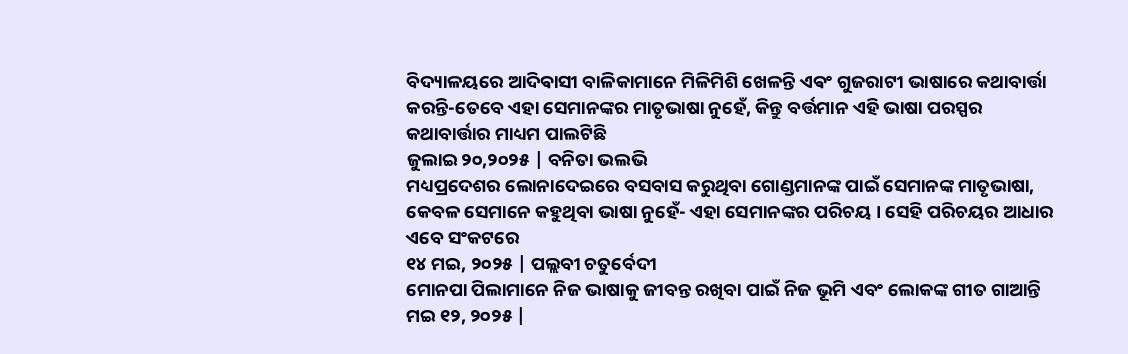ବିଦ୍ୟାଳୟରେ ଆଦିଵାସୀ ବାଳିକାମାନେ ମିଳିମିଶି ଖେଳନ୍ତି ଏଵଂ ଗୁଜରାଟୀ ଭାଷାରେ କଥାବାର୍ତ୍ତା କରନ୍ତି-ତେବେ ଏହା ସେମାନଙ୍କର ମାତୃଭାଷା ନୁହେଁ, କିନ୍ତୁ ବର୍ତ୍ତମାନ ଏହି ଭାଷା ପରସ୍ପର କଥାବାର୍ତ୍ତାର ମାଧ୍ୟମ ପାଲଟିଛି
ଜୁଲାଇ ୨୦,୨୦୨୫ | ବନିତା ଭଲଭି
ମଧ୍ୟପ୍ରଦେଶର ଲୋନାଦେଇରେ ବସବାସ କରୁଥିବା ଗୋଣ୍ଡମାନଙ୍କ ପାଇଁ ସେମାନଙ୍କ ମାତୃଭାଷା, କେବଳ ସେମାନେ କହୁଥିବା ଭାଷା ନୁହେଁ- ଏହା ସେମାନଙ୍କର ପରିଚୟ । ସେହି ପରିଚୟର ଆଧାର ଏବେ ସଂକଟରେ
୧୪ ମଇ, ୨୦୨୫ | ପଲ୍ଲବୀ ଚତୁର୍ବେଦୀ
ମୋନପା ପିଲାମାନେ ନିଜ ଭାଷାକୁ ଜୀବନ୍ତ ରଖିବା ପାଇଁ ନିଜ ଭୂମି ଏବଂ ଲୋକଙ୍କ ଗୀତ ଗାଆନ୍ତି
ମଇ ୧୨, ୨୦୨୫ |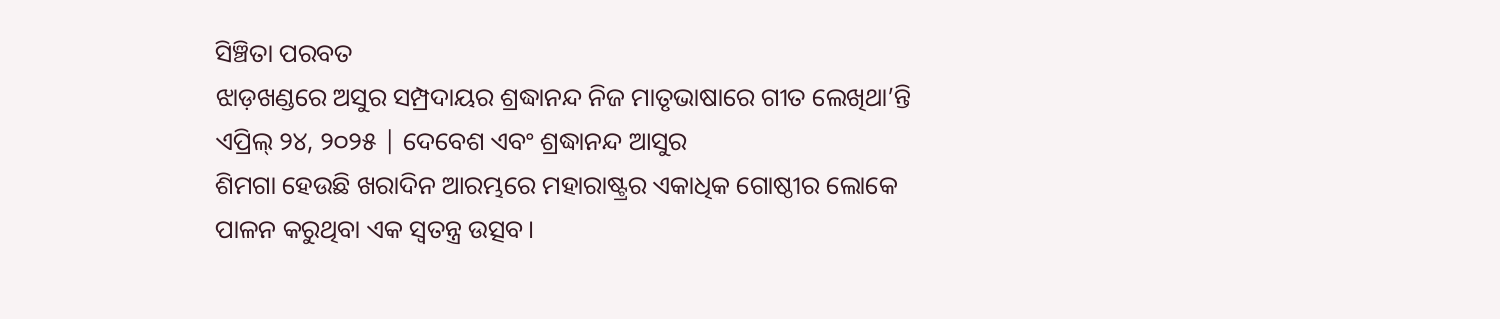ସିଞ୍ଚିତା ପରବତ
ଝାଡ଼ଖଣ୍ଡରେ ଅସୁର ସମ୍ପ୍ରଦାୟର ଶ୍ରଦ୍ଧାନନ୍ଦ ନିଜ ମାତୃଭାଷାରେ ଗୀତ ଲେଖିଥା’ନ୍ତି
ଏପ୍ରିଲ୍ ୨୪, ୨୦୨୫ | ଦେବେଶ ଏବଂ ଶ୍ରଦ୍ଧାନନ୍ଦ ଆସୁର
ଶିମଗା ହେଉଛି ଖରାଦିନ ଆରମ୍ଭରେ ମହାରାଷ୍ଟ୍ରର ଏକାଧିକ ଗୋଷ୍ଠୀର ଲୋକେ ପାଳନ କରୁଥିବା ଏକ ସ୍ଵତନ୍ତ୍ର ଉତ୍ସବ।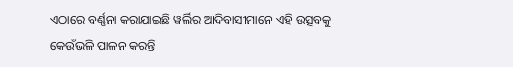ଏଠାରେ ବର୍ଣ୍ଣନା କରାଯାଇଛି ୱର୍ଲିର ଆଦିବାସୀମାନେ ଏହି ଉତ୍ସବକୁ କେଉଁଭଳି ପାଳନ କରନ୍ତି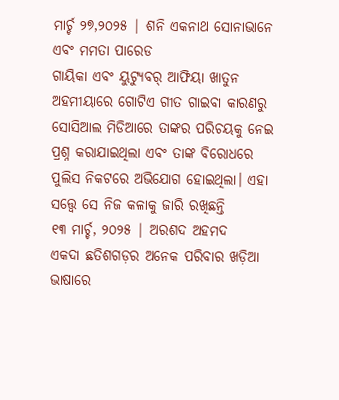ମାର୍ଚ୍ଚ ୨୭,୨୦୨୫ | ଶନି ଏକନାଥ ସୋନାଭାନେ ଏବଂ ମମତା ପାରେଡ
ଗାୟିକା ଏବଂ ୟୁଟ୍ୟୁବର୍ ଆଫିୟା ଖାତୁନ ଅହମୀୟାରେ ଗୋଟିଏ ଗୀତ ଗାଇବା କାରଣରୁ ସୋସିଆଲ ମିଡିଆରେ ତାଙ୍କର ପରିଚୟକୁ ନେଇ ପ୍ରଶ୍ନ କରାଯାଇଥିଲା ଏବଂ ତାଙ୍କ ବିରୋଧରେ ପୁଲିସ ନିକଟରେ ଅଭିଯୋଗ ହୋଇଥିଲା। ଏହା ସତ୍ତ୍ୱେ ସେ ନିଜ କଳାକୁ ଜାରି ରଖିଛନ୍ତି
୧୩ ମାର୍ଚ୍ଚ, ୨୦୨୫ | ଅରଶଦ ଅହମଦ
ଏକଦା ଛତିଶଗଡ଼ର ଅନେକ ପରିବାର ଖଡ଼ିଆ ଭାଷାରେ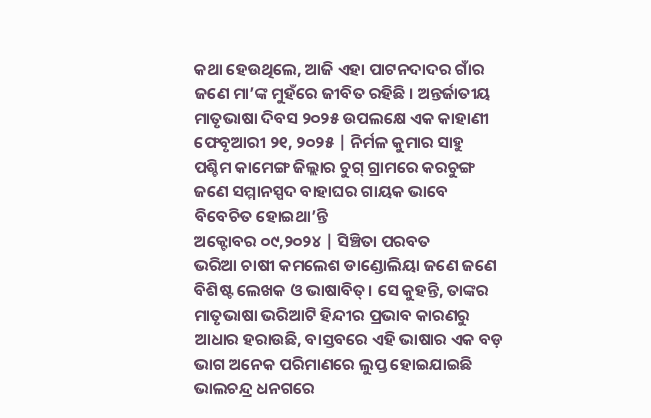କଥା ହେଉଥିଲେ, ଆଜି ଏହା ପାଟନଦାଦର ଗାଁର ଜଣେ ମା’ଙ୍କ ମୁହଁରେ ଜୀବିତ ରହିଛି । ଅନ୍ତର୍ଜାତୀୟ ମାତୃଭାଷା ଦିବସ ୨୦୨୫ ଉପଲକ୍ଷେ ଏକ କାହାଣୀ
ଫେବୃଆରୀ ୨୧, ୨୦୨୫ | ନିର୍ମଳ କୁମାର ସାହୁ
ପଶ୍ଚିମ କାମେଙ୍ଗ ଜିଲ୍ଲାର ଚୁଗ୍ ଗ୍ରାମରେ କରଚୁଙ୍ଗ ଜଣେ ସମ୍ମାନସ୍ପଦ ବାହାଘର ଗାୟକ ଭାବେ ବିବେଚିତ ହୋଇଥା’ନ୍ତି
ଅକ୍ଟୋବର ୦୯,୨୦୨୪ | ସିଞ୍ଚିତା ପରବତ
ଭରିଆ ଚାଷୀ କମଲେଶ ଡାଣ୍ଡୋଲିୟା ଜଣେ ଜଣେ ବିଶିଷ୍ଟ ଲେଖକ ଓ ଭାଷାବିତ୍। ସେ କୁହନ୍ତି, ତାଙ୍କର ମାତୃଭାଷା ଭରିଆଟି ହିନ୍ଦୀର ପ୍ରଭାବ କାରଣରୁ ଆଧାର ହରାଉଛି, ବାସ୍ତବରେ ଏହି ଭାଷାର ଏକ ବଡ଼ ଭାଗ ଅନେକ ପରିମାଣରେ ଲୁପ୍ତ ହୋଇଯାଇଛି
ଭାଲଚନ୍ଦ୍ର ଧନଗରେ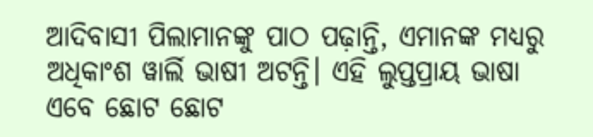ଆଦିବାସୀ ପିଲାମାନଙ୍କୁ ପାଠ ପଢ଼ାନ୍ତି, ଏମାନଙ୍କ ମଧ୍ୟରୁ ଅଧିକାଂଶ ୱାର୍ଲି ଭାଷୀ ଅଟନ୍ତି। ଏହି ଲୁପ୍ତପ୍ରାୟ ଭାଷା ଏବେ ଛୋଟ ଛୋଟ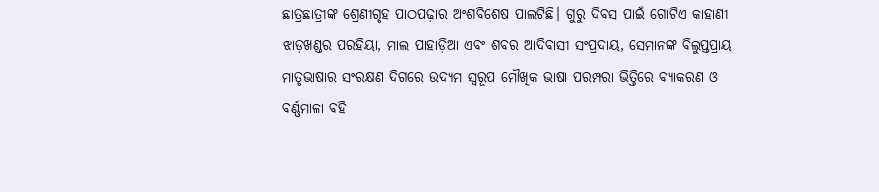ଛାତ୍ରଛାତ୍ରୀଙ୍କ ଶ୍ରେଣୀଗୃହ ପାଠପଢ଼ାର ଅଂଶବିଶେଷ ପାଲଟିଛି। ଗୁରୁ ଦିବସ ପାଇଁ ଗୋଟିଏ କାହାଣୀ
ଝାଡ଼ଖଣ୍ଡର ପରହିୟା, ମାଲ ପାହାଡ଼ିଆ ଏବଂ ଶବର ଆଦିବାସୀ ସଂପ୍ରଦାୟ, ସେମାନଙ୍କ ବିଲୁପ୍ତପ୍ରାୟ ମାତୃଭାଷାର ସଂରକ୍ଷଣ ଦିଗରେ ଉଦ୍ୟମ ସ୍ୱରୂପ ମୌଖିକ ଭାଷା ପରମ୍ପରା ଭିତ୍ତିରେ ବ୍ୟାକରଣ ଓ ବର୍ଣ୍ଣମାଳା ବହି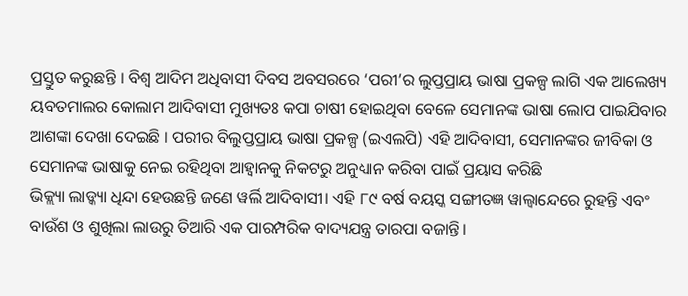ପ୍ରସ୍ତୁତ କରୁଛନ୍ତି । ବିଶ୍ୱ ଆଦିମ ଅଧିବାସୀ ଦିବସ ଅବସରରେ ‘ପରୀ’ର ଲୁପ୍ତପ୍ରାୟ ଭାଷା ପ୍ରକଳ୍ପ ଲାଗି ଏକ ଆଲେଖ୍ୟ
ୟବତମାଲର କୋଲାମ ଆଦିବାସୀ ମୁଖ୍ୟତଃ କପା ଚାଷୀ ହୋଇଥିବା ବେଳେ ସେମାନଙ୍କ ଭାଷା ଲୋପ ପାଇଯିବାର ଆଶଙ୍କା ଦେଖା ଦେଇଛି । ପରୀର ବିଲୁପ୍ତପ୍ରାୟ ଭାଷା ପ୍ରକଳ୍ପ (ଇଏଲପି) ଏହି ଆଦିବାସୀ, ସେମାନଙ୍କର ଜୀବିକା ଓ ସେମାନଙ୍କ ଭାଷାକୁ ନେଇ ରହିଥିବା ଆହ୍ୱାନକୁ ନିକଟରୁ ଅନୁଧ୍ୟାନ କରିବା ପାଇଁ ପ୍ରୟାସ କରିଛି
ଭିକ୍ଲ୍ୟା ଲାଡ୍କ୍ୟା ଧିନ୍ଦା ହେଉଛନ୍ତି ଜଣେ ୱର୍ଲି ଆଦିବାସୀ। ଏହି ୮୯ ବର୍ଷ ବୟସ୍କ ସଙ୍ଗୀତଜ୍ଞ ୱାଲ୍ୱାନ୍ଦେରେ ରୁହନ୍ତି ଏବଂ ବାଉଁଶ ଓ ଶୁଖିଲା ଲାଉରୁ ତିଆରି ଏକ ପାରମ୍ପରିକ ବାଦ୍ୟଯନ୍ତ୍ର ତାରପା ବଜାନ୍ତି।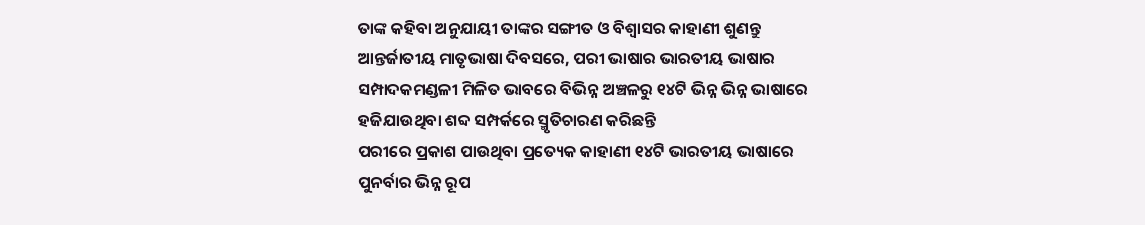ତାଙ୍କ କହିବା ଅନୁଯାୟୀ ତାଙ୍କର ସଙ୍ଗୀତ ଓ ବିଶ୍ୱାସର କାହାଣୀ ଶୁଣନ୍ତୁ
ଆନ୍ତର୍ଜାତୀୟ ମାତୃଭାଷା ଦିବସରେ, ପରୀ ଭାଷାର ଭାରତୀୟ ଭାଷାର ସମ୍ପାଦକମଣ୍ଡଳୀ ମିଳିତ ଭାବରେ ବିଭିନ୍ନ ଅଞ୍ଚଳରୁ ୧୪ଟି ଭିନ୍ନ ଭିନ୍ନ ଭାଷାରେ ହଜିଯାଉଥିବା ଶବ୍ଦ ସମ୍ପର୍କରେ ସ୍ମୃତିଚାରଣ କରିଛନ୍ତି
ପରୀରେ ପ୍ରକାଶ ପାଉଥିବା ପ୍ରତ୍ୟେକ କାହାଣୀ ୧୪ଟି ଭାରତୀୟ ଭାଷାରେ ପୁନର୍ବାର ଭିନ୍ନ ରୂପ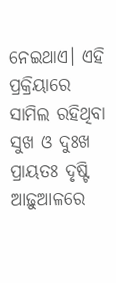ନେଇଥାଏ। ଏହି ପ୍ରକ୍ରିୟାରେ ସାମିଲ ରହିଥିବା ସୁଖ ଓ ଦୁଃଖ ପ୍ରାୟତଃ ଦୃଷ୍ଟି ଆଢ଼ୁଆଳରେ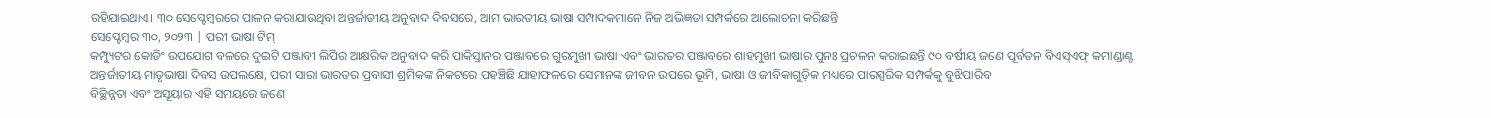ରହିଯାଇଥାଏ। ୩୦ ସେପ୍ଟେମ୍ବରରେ ପାଳନ କରାଯାଉଥିବା ଅନ୍ତର୍ଜାତୀୟ ଅନୁବାଦ ଦିବସରେ, ଆମ ଭାରତୀୟ ଭାଷା ସମ୍ପାଦକମାନେ ନିଜ ଅଭିଜ୍ଞତା ସମ୍ପର୍କରେ ଆଲୋଚନା କରିଛନ୍ତି
ସେପ୍ଟେମ୍ବର ୩୦, ୨୦୨୩ | ପରୀ ଭାଷା ଟିମ୍
କମ୍ପ୍ୟୁଟର କୋଡିଂ ଉପଯୋଗ ବଳରେ ଦୁଇଟି ପଞ୍ଜାବୀ ଲିପିର ଆକ୍ଷରିକ ଅନୁବାଦ କରି ପାକିସ୍ତାନର ପଞ୍ଜାବରେ ଗୁରମୁଖୀ ଭାଷା ଏବଂ ଭାରତର ପଞ୍ଜାବରେ ଶାହମୁଖୀ ଭାଷାର ପୁନଃ ପ୍ରଚଳନ କରାଇଛନ୍ତି ୯୦ ବର୍ଷୀୟ ଜଣେ ପୂର୍ବତନ ବିଏସ୍ଏଫ୍ କମାଣ୍ଡାଣ୍ଟ
ଅନ୍ତର୍ଜାତୀୟ ମାତୃଭାଷା ଦିବସ ଉପଲକ୍ଷେ, ପରୀ ସାରା ଭାରତର ପ୍ରବାସୀ ଶ୍ରମିକଙ୍କ ନିକଟରେ ପହଞ୍ଚିଛି ଯାହାଫଳରେ ସେମାନଙ୍କ ଜୀବନ ଉପରେ ଭୂମି, ଭାଷା ଓ ଜୀବିକାଗୁଡ଼ିକ ମଧ୍ୟରେ ପାରସ୍ପରିକ ସମ୍ପର୍କକୁ ବୁଝିପାରିବ
ବିଚ୍ଛିନ୍ନତା ଏବଂ ଅସୂୟାର ଏହି ସମୟରେ ଜଣେ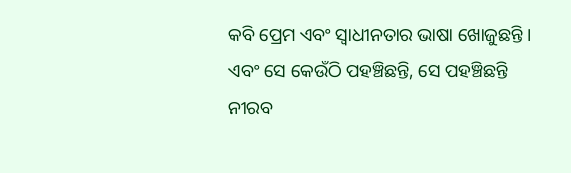କବି ପ୍ରେମ ଏବଂ ସ୍ୱାଧୀନତାର ଭାଷା ଖୋଜୁଛନ୍ତି । ଏବଂ ସେ କେଉଁଠି ପହଞ୍ଚିଛନ୍ତି, ସେ ପହଞ୍ଚିଛନ୍ତି ନୀରବ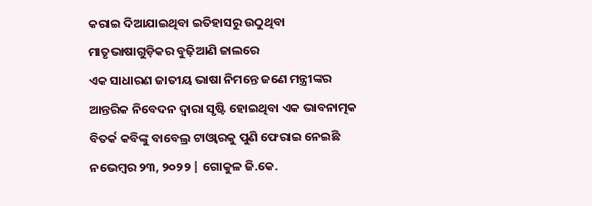କରାଇ ଦିଆଯାଇଥିବା ଇତିହାସରୁ ଉଠୁଥିବା ମାତୃଭାଷାଗୁଡ଼ିକର ବୁଢ଼ିଆଣି ଜାଲରେ
ଏକ ସାଧାରଣ ଜାତୀୟ ଭାଷା ନିମନ୍ତେ ଜଣେ ମନ୍ତ୍ରୀଙ୍କର ଆନ୍ତରିକ ନିବେଦନ ଦ୍ୱାରା ସୃଷ୍ଟି ହୋଇଥିବା ଏକ ଭାବନାତ୍ମକ ବିତର୍କ କବିଙ୍କୁ ବାବେଲ୍ର ଟାଓ୍ୱାରକୁ ପୁଣି ଫେରାଇ ନେଇଛି
ନଭେମ୍ବର ୨୩, ୨୦୨୨ | ଗୋକୁଳ ଜି.କେ.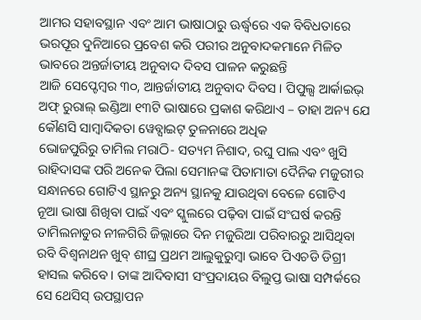ଆମର ସହାବସ୍ଥାନ ଏବଂ ଆମ ଭାଷାଠାରୁ ଊର୍ଦ୍ଧ୍ୱରେ ଏକ ବିବିଧତାରେ ଭରପୂର ଦୁନିଆରେ ପ୍ରବେଶ କରି ପରୀର ଅନୁବାଦକମାନେ ମିଳିତ ଭାବରେ ଅନ୍ତର୍ଜାତୀୟ ଅନୁବାଦ ଦିବସ ପାଳନ କରୁଛନ୍ତି
ଆଜି ସେପ୍ଟେମ୍ବର ୩୦, ଆନ୍ତର୍ଜାତୀୟ ଅନୁବାଦ ଦିବସ । ପିପୁଲ୍ସ ଆର୍କାଇଭ୍ ଅଫ୍ ରୁରାଲ୍ ଇଣ୍ଡିଆ ୧୩ଟି ଭାଷାରେ ପ୍ରକାଶ କରିଥାଏ – ତାହା ଅନ୍ୟ ଯେ କୌଣସି ସାମ୍ବାଦିକତା ୱେବ୍ସାଇଟ୍ ତୁଳନାରେ ଅଧିକ
ଭୋଜପୁରିରୁ ତାମିଲ ମରାଠି- ସତ୍ୟମ ନିଶାଦ, ରଘୁ ପାଲ ଏବଂ ଖୁସି ରାହିଦାସଙ୍କ ପରି ଅନେକ ପିଲା ସେମାନଙ୍କ ପିତାମାତା ଦୈନିକ ମଜୁରୀର ସନ୍ଧାନରେ ଗୋଟିଏ ସ୍ଥାନରୁ ଅନ୍ୟ ସ୍ଥାନକୁ ଯାଉଥିବା ବେଳେ ଗୋଟିଏ ନୂଆ ଭାଷା ଶିଖିବା ପାଇଁ ଏବଂ ସ୍କୁଲରେ ପଢ଼ିବା ପାଇଁ ସଂଘର୍ଷ କରନ୍ତି
ତାମିଲନାଡୁର ନୀଳଗିରି ଜିଲ୍ଲାରେ ଦିନ ମଜୁରିଆ ପରିବାରରୁ ଆସିଥିବା ରବି ବିଶ୍ୱନାଥନ ଖୁବ୍ ଶୀଘ୍ର ପ୍ରଥମ ଆଲୁକୁରୁମ୍ବା ଭାବେ ପିଏଚଡି ଡିଗ୍ରୀ ହାସଲ କରିବେ। ତାଙ୍କ ଆଦିବାସୀ ସଂପ୍ରଦାୟର ବିଲୁପ୍ତ ଭାଷା ସମ୍ପର୍କରେ ସେ ଥେସିସ୍ ଉପସ୍ଥାପନ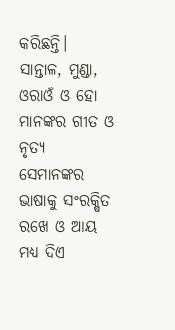କରିଛନ୍ତି।
ସାନ୍ତାଳ, ମୁଣ୍ଡା, ଓରାଓଁ ଓ ହୋ ମାନଙ୍କର ଗୀତ ଓ ନୃତ୍ୟ ସେମାନଙ୍କର ଭାଷାକୁ ସଂରକ୍ଷିତ ରଖେ ଓ ଆୟ ମଧ୍ୟ ଦିଏ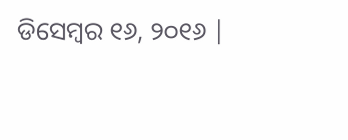ଡିସେମ୍ବର ୧୬, ୨୦୧୬ |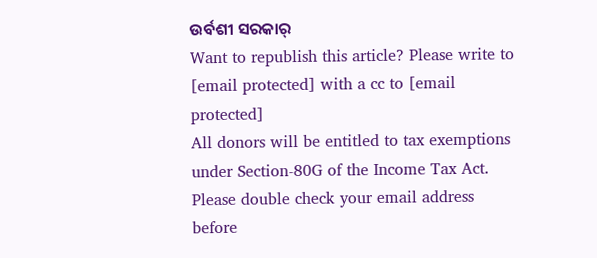ଉର୍ବଶୀ ସରକାର୍
Want to republish this article? Please write to [email protected] with a cc to [email protected]
All donors will be entitled to tax exemptions under Section-80G of the Income Tax Act. Please double check your email address before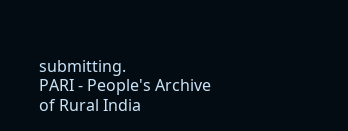submitting.
PARI - People's Archive of Rural India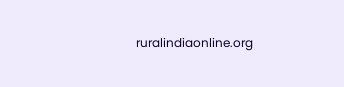ruralindiaonline.org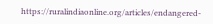https://ruralindiaonline.org/articles/endangered-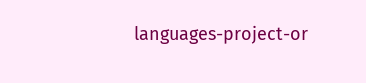languages-project-or